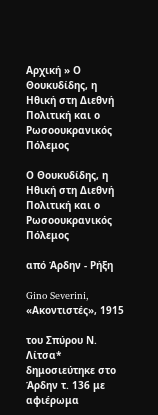Αρχική » Ο Θουκυδίδης, η Ηθική στη Διεθνή Πολιτική και ο Ρωσοουκρανικός Πόλεμος

Ο Θουκυδίδης, η Ηθική στη Διεθνή Πολιτική και ο Ρωσοουκρανικός Πόλεμος

από Άρδην - Ρήξη

Gino Severini, «Ακοντιστές», 1915

του Σπύρου Ν. Λίτσα* δημοσιεύτηκε στο Άρδην τ. 136 με αφιέρωμα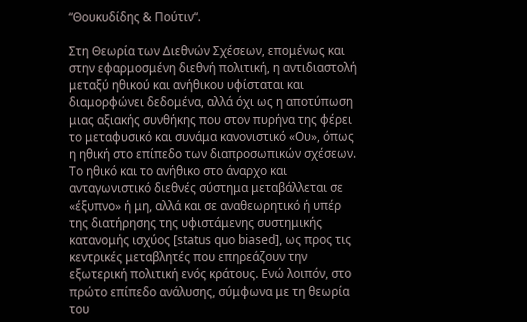“Θουκυδίδης & Πούτιν“.

Στη Θεωρία των Διεθνών Σχέσεων, επομένως και στην εφαρμοσμένη διεθνή πολιτική, η αντιδιαστολή μεταξύ ηθικού και ανήθικου υφίσταται και διαμορφώνει δεδομένα, αλλά όχι ως η αποτύπωση μιας αξιακής συνθήκης που στον πυρήνα της φέρει το μεταφυσικό και συνάμα κανονιστικό «Ου», όπως η ηθική στο επίπεδο των διαπροσωπικών σχέσεων. Το ηθικό και το ανήθικο στο άναρχο και ανταγωνιστικό διεθνές σύστημα μεταβάλλεται σε «έξυπνο» ή μη, αλλά και σε αναθεωρητικό ή υπέρ της διατήρησης της υφιστάμενης συστημικής κατανομής ισχύος [status quo biased], ως προς τις κεντρικές μεταβλητές που επηρεάζουν την εξωτερική πολιτική ενός κράτους. Ενώ λοιπόν, στο πρώτο επίπεδο ανάλυσης, σύμφωνα με τη θεωρία του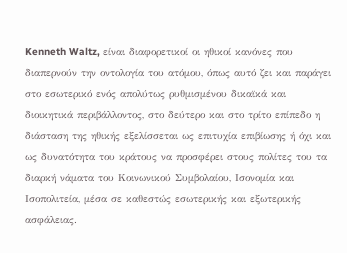Kenneth Waltz, είναι διαφορετικοί οι ηθικοί κανόνες που διαπερνούν την οντολογία του ατόμου, όπως αυτό ζει και παράγει στο εσωτερικό ενός απολύτως ρυθμισμένου δικαϊκά και διοικητικά περιβάλλοντος, στο δεύτερο και στο τρίτο επίπεδο η διάσταση της ηθικής εξελίσσεται ως επιτυχία επιβίωσης ή όχι και ως δυνατότητα του κράτους να προσφέρει στους πολίτες του τα διαρκή νάματα του Κοινωνικού Συμβολαίου, Ισονομία και Ισοπολιτεία, μέσα σε καθεστώς εσωτερικής και εξωτερικής ασφάλειας.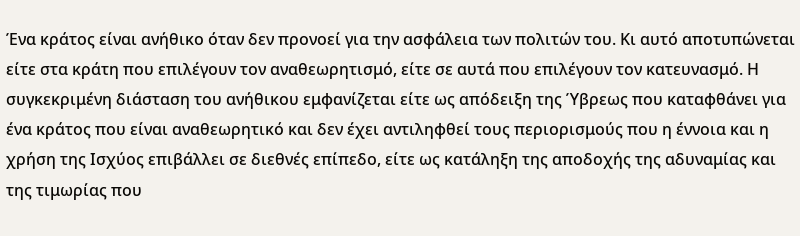Ένα κράτος είναι ανήθικο όταν δεν προνοεί για την ασφάλεια των πολιτών του. Κι αυτό αποτυπώνεται είτε στα κράτη που επιλέγουν τον αναθεωρητισμό, είτε σε αυτά που επιλέγουν τον κατευνασμό. Η συγκεκριμένη διάσταση του ανήθικου εμφανίζεται είτε ως απόδειξη της Ύβρεως που καταφθάνει για ένα κράτος που είναι αναθεωρητικό και δεν έχει αντιληφθεί τους περιορισμούς που η έννοια και η χρήση της Ισχύος επιβάλλει σε διεθνές επίπεδο, είτε ως κατάληξη της αποδοχής της αδυναμίας και της τιμωρίας που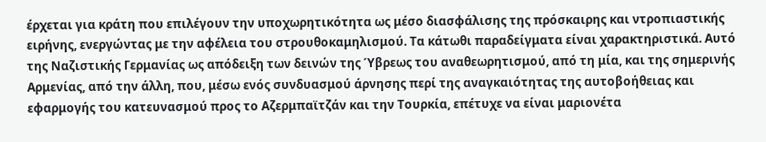έρχεται για κράτη που επιλέγουν την υποχωρητικότητα ως μέσο διασφάλισης της πρόσκαιρης και ντροπιαστικής ειρήνης, ενεργώντας με την αφέλεια του στρουθοκαμηλισμού. Τα κάτωθι παραδείγματα είναι χαρακτηριστικά. Αυτό της Ναζιστικής Γερμανίας ως απόδειξη των δεινών της Ύβρεως του αναθεωρητισμού, από τη μία, και της σημερινής Αρμενίας, από την άλλη, που, μέσω ενός συνδυασμού άρνησης περί της αναγκαιότητας της αυτοβοήθειας και εφαρμογής του κατευνασμού προς το Αζερμπαϊτζάν και την Τουρκία, επέτυχε να είναι μαριονέτα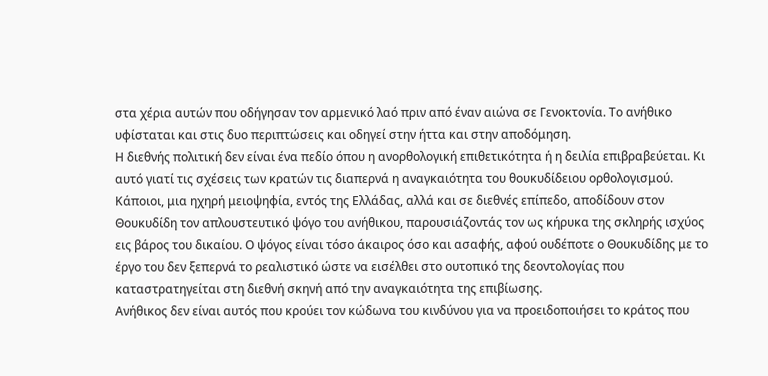στα χέρια αυτών που οδήγησαν τον αρμενικό λαό πριν από έναν αιώνα σε Γενοκτονία. Το ανήθικο υφίσταται και στις δυο περιπτώσεις και οδηγεί στην ήττα και στην αποδόμηση.
Η διεθνής πολιτική δεν είναι ένα πεδίο όπου η ανορθολογική επιθετικότητα ή η δειλία επιβραβεύεται. Κι αυτό γιατί τις σχέσεις των κρατών τις διαπερνά η αναγκαιότητα του θουκυδίδειου ορθολογισμού. Κάποιοι, μια ηχηρή μειοψηφία, εντός της Ελλάδας, αλλά και σε διεθνές επίπεδο, αποδίδουν στον Θουκυδίδη τον απλουστευτικό ψόγο του ανήθικου, παρουσιάζοντάς τον ως κήρυκα της σκληρής ισχύος εις βάρος του δικαίου. Ο ψόγος είναι τόσο άκαιρος όσο και ασαφής, αφού ουδέποτε ο Θουκυδίδης με το έργο του δεν ξεπερνά το ρεαλιστικό ώστε να εισέλθει στο ουτοπικό της δεοντολογίας που καταστρατηγείται στη διεθνή σκηνή από την αναγκαιότητα της επιβίωσης.
Ανήθικος δεν είναι αυτός που κρούει τον κώδωνα του κινδύνου για να προειδοποιήσει το κράτος που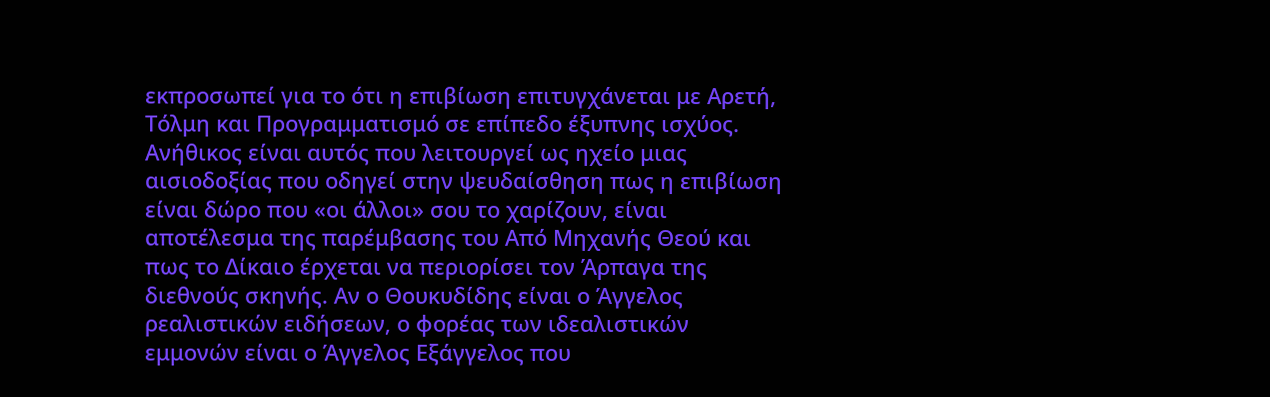εκπροσωπεί για το ότι η επιβίωση επιτυγχάνεται με Αρετή, Τόλμη και Προγραμματισμό σε επίπεδο έξυπνης ισχύος. Ανήθικος είναι αυτός που λειτουργεί ως ηχείο μιας αισιοδοξίας που οδηγεί στην ψευδαίσθηση πως η επιβίωση είναι δώρο που «οι άλλοι» σου το χαρίζουν, είναι αποτέλεσμα της παρέμβασης του Από Μηχανής Θεού και πως το Δίκαιο έρχεται να περιορίσει τον Άρπαγα της διεθνούς σκηνής. Αν ο Θουκυδίδης είναι ο Άγγελος ρεαλιστικών ειδήσεων, ο φορέας των ιδεαλιστικών εμμονών είναι ο Άγγελος Εξάγγελος που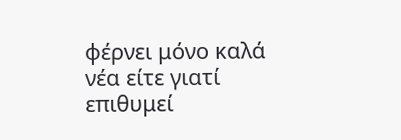φέρνει μόνο καλά νέα είτε γιατί επιθυμεί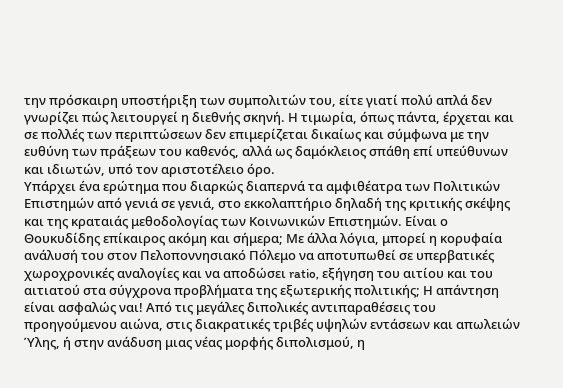την πρόσκαιρη υποστήριξη των συμπολιτών του, είτε γιατί πολύ απλά δεν γνωρίζει πώς λειτουργεί η διεθνής σκηνή. Η τιμωρία, όπως πάντα, έρχεται και σε πολλές των περιπτώσεων δεν επιμερίζεται δικαίως και σύμφωνα με την ευθύνη των πράξεων του καθενός, αλλά ως δαμόκλειος σπάθη επί υπεύθυνων και ιδιωτών, υπό τον αριστοτέλειο όρο.
Υπάρχει ένα ερώτημα που διαρκώς διαπερνά τα αμφιθέατρα των Πολιτικών Επιστημών από γενιά σε γενιά, στο εκκολαπτήριο δηλαδή της κριτικής σκέψης και της κραταιάς μεθοδολογίας των Κοινωνικών Επιστημών. Είναι ο Θουκυδίδης επίκαιρος ακόμη και σήμερα; Με άλλα λόγια, μπορεί η κορυφαία ανάλυσή του στον Πελοποννησιακό Πόλεμο να αποτυπωθεί σε υπερβατικές χωροχρονικές αναλογίες και να αποδώσει ratio, εξήγηση του αιτίου και του αιτιατού στα σύγχρονα προβλήματα της εξωτερικής πολιτικής; Η απάντηση είναι ασφαλώς ναι! Από τις μεγάλες διπολικές αντιπαραθέσεις του προηγούμενου αιώνα, στις διακρατικές τριβές υψηλών εντάσεων και απωλειών Ύλης, ή στην ανάδυση μιας νέας μορφής διπολισμού, η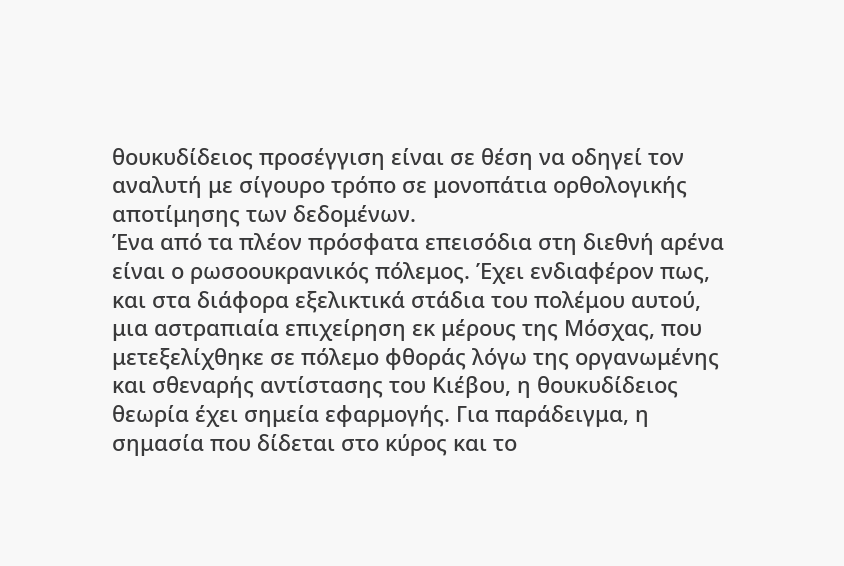θουκυδίδειος προσέγγιση είναι σε θέση να οδηγεί τον αναλυτή με σίγουρο τρόπο σε μονοπάτια ορθολογικής αποτίμησης των δεδομένων.
Ένα από τα πλέον πρόσφατα επεισόδια στη διεθνή αρένα είναι ο ρωσοουκρανικός πόλεμος. Έχει ενδιαφέρον πως, και στα διάφορα εξελικτικά στάδια του πολέμου αυτού, μια αστραπιαία επιχείρηση εκ μέρους της Μόσχας, που μετεξελίχθηκε σε πόλεμο φθοράς λόγω της οργανωμένης και σθεναρής αντίστασης του Κιέβου, η θουκυδίδειος θεωρία έχει σημεία εφαρμογής. Για παράδειγμα, η σημασία που δίδεται στο κύρος και το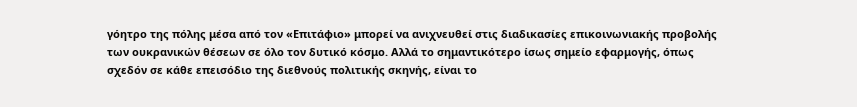γόητρο της πόλης μέσα από τον «Επιτάφιο» μπορεί να ανιχνευθεί στις διαδικασίες επικοινωνιακής προβολής των ουκρανικών θέσεων σε όλο τον δυτικό κόσμο. Αλλά το σημαντικότερο ίσως σημείο εφαρμογής, όπως σχεδόν σε κάθε επεισόδιο της διεθνούς πολιτικής σκηνής, είναι το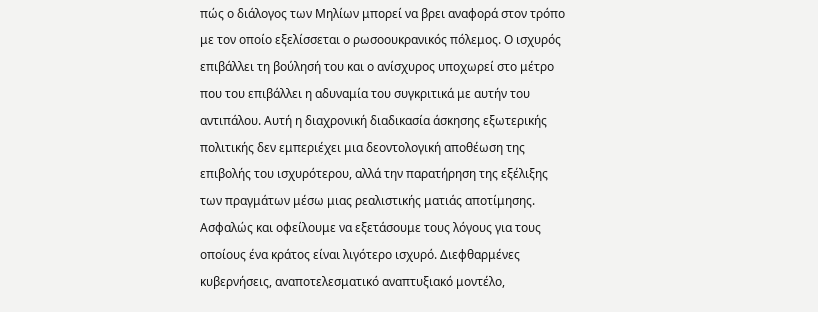πώς ο διάλογος των Μηλίων μπορεί να βρει αναφορά στον τρόπο με τον οποίο εξελίσσεται ο ρωσοουκρανικός πόλεμος. Ο ισχυρός επιβάλλει τη βούλησή του και ο ανίσχυρος υποχωρεί στο μέτρο που του επιβάλλει η αδυναμία του συγκριτικά με αυτήν του αντιπάλου. Αυτή η διαχρονική διαδικασία άσκησης εξωτερικής πολιτικής δεν εμπεριέχει μια δεοντολογική αποθέωση της επιβολής του ισχυρότερου, αλλά την παρατήρηση της εξέλιξης των πραγμάτων μέσω μιας ρεαλιστικής ματιάς αποτίμησης.
Ασφαλώς και οφείλουμε να εξετάσουμε τους λόγους για τους οποίους ένα κράτος είναι λιγότερο ισχυρό. Διεφθαρμένες κυβερνήσεις, αναποτελεσματικό αναπτυξιακό μοντέλο,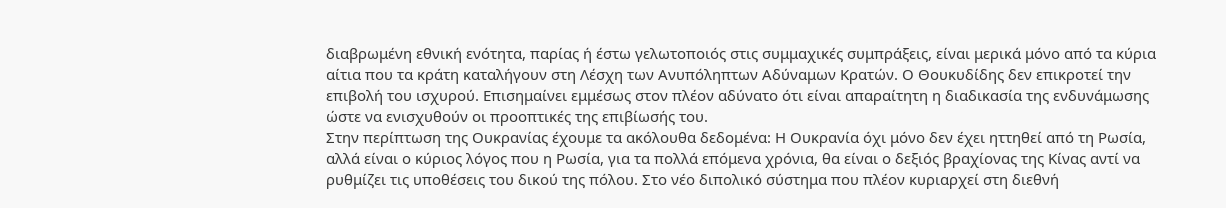διαβρωμένη εθνική ενότητα, παρίας ή έστω γελωτοποιός στις συμμαχικές συμπράξεις, είναι μερικά μόνο από τα κύρια αίτια που τα κράτη καταλήγουν στη Λέσχη των Ανυπόληπτων Αδύναμων Κρατών. Ο Θουκυδίδης δεν επικροτεί την επιβολή του ισχυρού. Επισημαίνει εμμέσως στον πλέον αδύνατο ότι είναι απαραίτητη η διαδικασία της ενδυνάμωσης ώστε να ενισχυθούν οι προοπτικές της επιβίωσής του.
Στην περίπτωση της Ουκρανίας έχουμε τα ακόλουθα δεδομένα: Η Ουκρανία όχι μόνο δεν έχει ηττηθεί από τη Ρωσία, αλλά είναι ο κύριος λόγος που η Ρωσία, για τα πολλά επόμενα χρόνια, θα είναι ο δεξιός βραχίονας της Κίνας αντί να ρυθμίζει τις υποθέσεις του δικού της πόλου. Στο νέο διπολικό σύστημα που πλέον κυριαρχεί στη διεθνή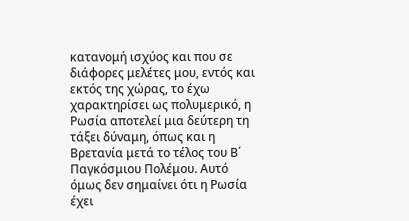κατανομή ισχύος και που σε διάφορες μελέτες μου, εντός και εκτός της χώρας, το έχω χαρακτηρίσει ως πολυμερικό, η Ρωσία αποτελεί μια δεύτερη τη τάξει δύναμη, όπως και η Βρετανία μετά το τέλος του Β΄ Παγκόσμιου Πολέμου. Αυτό όμως δεν σημαίνει ότι η Ρωσία έχει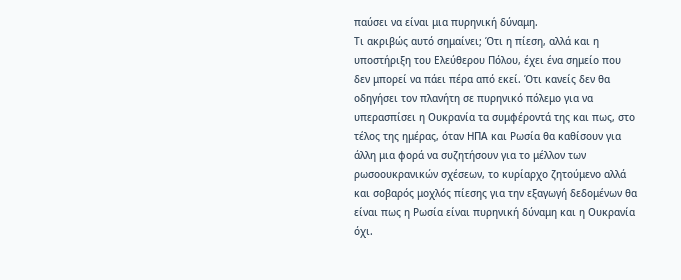παύσει να είναι μια πυρηνική δύναμη.
Τι ακριβώς αυτό σημαίνει; Ότι η πίεση, αλλά και η υποστήριξη του Ελεύθερου Πόλου, έχει ένα σημείο που δεν μπορεί να πάει πέρα από εκεί. Ότι κανείς δεν θα οδηγήσει τον πλανήτη σε πυρηνικό πόλεμο για να υπερασπίσει η Ουκρανία τα συμφέροντά της και πως, στο τέλος της ημέρας, όταν ΗΠΑ και Ρωσία θα καθίσουν για άλλη μια φορά να συζητήσουν για το μέλλον των ρωσοουκρανικών σχέσεων, το κυρίαρχο ζητούμενο αλλά και σοβαρός μοχλός πίεσης για την εξαγωγή δεδομένων θα είναι πως η Ρωσία είναι πυρηνική δύναμη και η Ουκρανία όχι.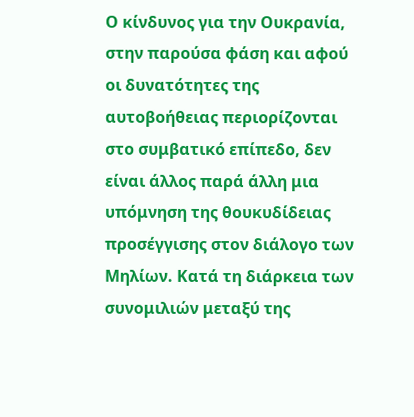Ο κίνδυνος για την Ουκρανία, στην παρούσα φάση και αφού οι δυνατότητες της αυτοβοήθειας περιορίζονται στο συμβατικό επίπεδο, δεν είναι άλλος παρά άλλη μια υπόμνηση της θουκυδίδειας προσέγγισης στον διάλογο των Μηλίων. Κατά τη διάρκεια των συνομιλιών μεταξύ της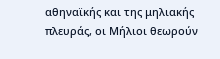αθηναϊκής και της μηλιακής πλευράς, οι Μήλιοι θεωρούν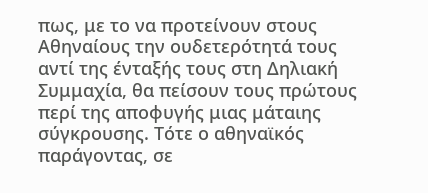πως, με το να προτείνουν στους Αθηναίους την ουδετερότητά τους αντί της ένταξής τους στη Δηλιακή Συμμαχία, θα πείσουν τους πρώτους περί της αποφυγής μιας μάταιης σύγκρουσης. Τότε ο αθηναϊκός παράγοντας, σε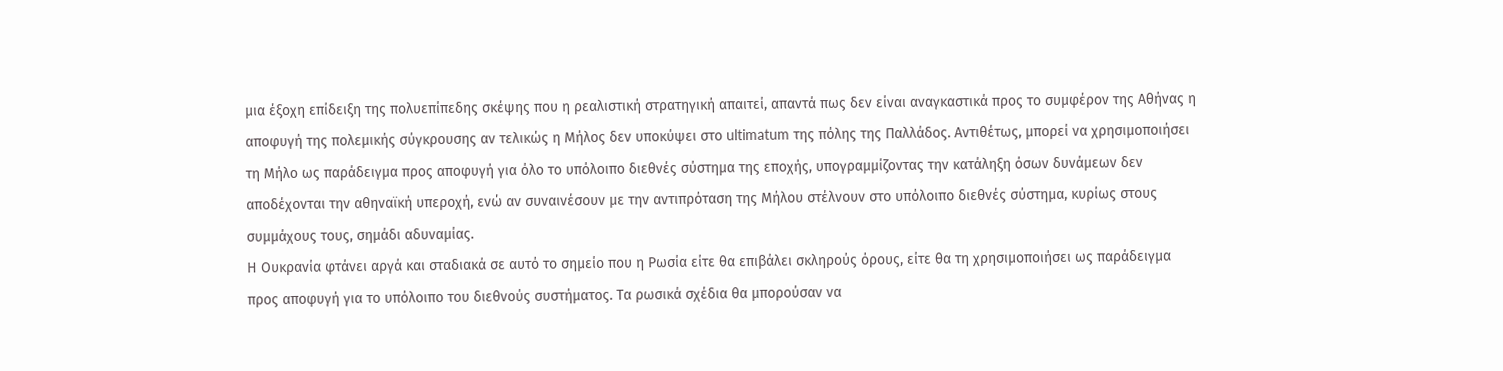μια έξοχη επίδειξη της πολυεπίπεδης σκέψης που η ρεαλιστική στρατηγική απαιτεί, απαντά πως δεν είναι αναγκαστικά προς το συμφέρον της Αθήνας η αποφυγή της πολεμικής σύγκρουσης αν τελικώς η Μήλος δεν υποκύψει στο ultimatum της πόλης της Παλλάδος. Αντιθέτως, μπορεί να χρησιμοποιήσει τη Μήλο ως παράδειγμα προς αποφυγή για όλο το υπόλοιπο διεθνές σύστημα της εποχής, υπογραμμίζοντας την κατάληξη όσων δυνάμεων δεν αποδέχονται την αθηναϊκή υπεροχή, ενώ αν συναινέσουν με την αντιπρόταση της Μήλου στέλνουν στο υπόλοιπο διεθνές σύστημα, κυρίως στους συμμάχους τους, σημάδι αδυναμίας.
Η Ουκρανία φτάνει αργά και σταδιακά σε αυτό το σημείο που η Ρωσία είτε θα επιβάλει σκληρούς όρους, είτε θα τη χρησιμοποιήσει ως παράδειγμα προς αποφυγή για το υπόλοιπο του διεθνούς συστήματος. Τα ρωσικά σχέδια θα μπορούσαν να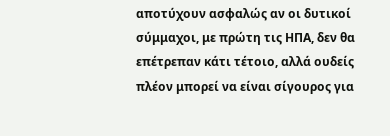αποτύχουν ασφαλώς αν οι δυτικοί σύμμαχοι, με πρώτη τις ΗΠΑ, δεν θα επέτρεπαν κάτι τέτοιο, αλλά ουδείς πλέον μπορεί να είναι σίγουρος για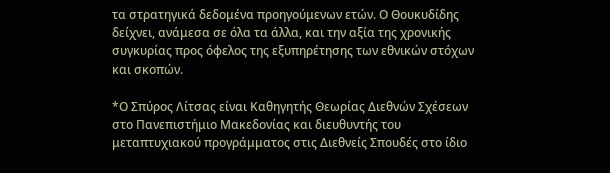τα στρατηγικά δεδομένα προηγούμενων ετών. Ο Θουκυδίδης δείχνει, ανάμεσα σε όλα τα άλλα, και την αξία της χρονικής συγκυρίας προς όφελος της εξυπηρέτησης των εθνικών στόχων και σκοπών.

*Ο Σπύρος Λίτσας είναι Καθηγητής Θεωρίας Διεθνών Σχέσεων στο Πανεπιστήμιο Μακεδονίας και διευθυντής του μεταπτυχιακού προγράμματος στις Διεθνείς Σπουδές στο ίδιο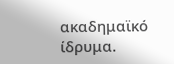ακαδημαϊκό ίδρυμα.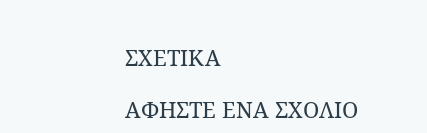ΣΧΕΤΙΚΑ

ΑΦΗΣΤΕ ΕΝΑ ΣΧΟΛΙΟ